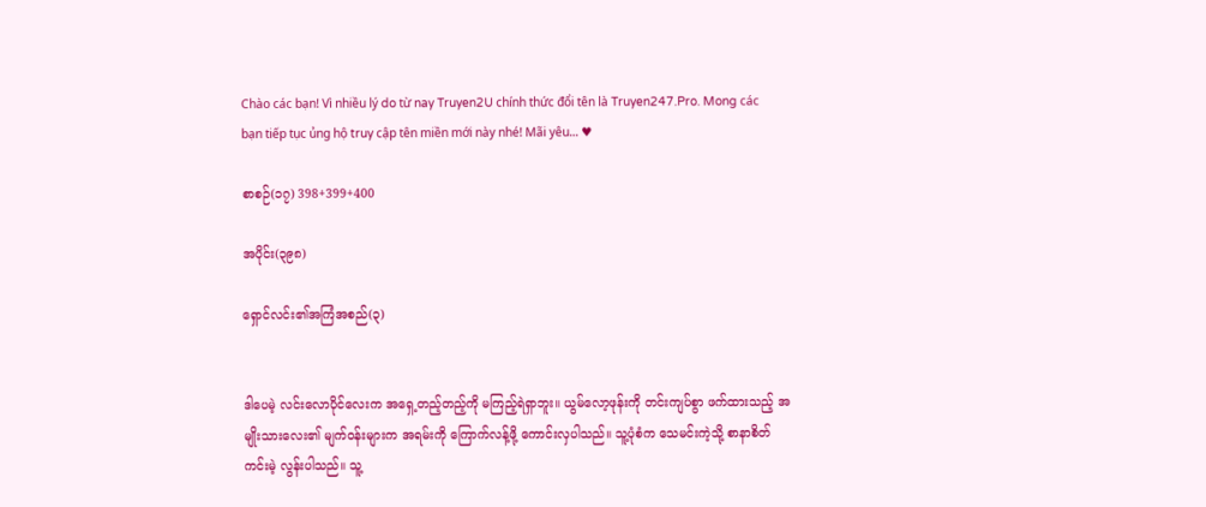Chào các bạn! Vì nhiều lý do từ nay Truyen2U chính thức đổi tên là Truyen247.Pro. Mong các bạn tiếp tục ủng hộ truy cập tên miền mới này nhé! Mãi yêu... ♥

စာစဉ်(၁၇) 398+399+400

အပိုင်း(၃၉၈)

ရှောင်လင်း၏အကြံအစည်(၃)


ဒါပေမဲ့ လင်းလောပိုင်လေးက အရှေ့တည့်တည့်ကို မကြည့်ရဲရှာဘူး။ ယွမ်လော့ဖုန်းကို တင်းကျပ်စွာ ဖက်ထားသည့် အမျိုးသားလေး၏ မျက်ဝန်းများက အရမ်းကို ကြောက်လန့်ဖို့ ကောင်းလှပါသည်။ သူ့ပုံစံက သေမင်းကဲ့သို့ စာနာစိတ်ကင်းမဲ့ လွန်းပါသည်။ သူ့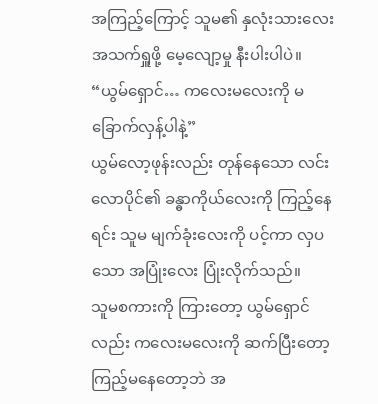အကြည့်ကြောင့် သူမ၏ နှလုံးသားလေး အသက်ရှူဖို့ မေ့လျော့မှု နီးပါးပါပဲ။
“ယွမ်ရှောင်… ကလေးမလေးကို မခြောက်လှန့်ပါနဲ့”
ယွမ်လော့ဖုန်းလည်း တုန်နေသော လင်းလောပိုင်၏ ခန္ဓာကိုယ်လေးကို ကြည့်နေရင်း သူမ မျက်ခုံးလေးကို ပင့်ကာ လှပသော အပြုံးလေး ပြုံးလိုက်သည်။
သူမစကားကို ကြားတော့ ယွမ်ရှောင်လည်း ကလေးမလေးကို ဆက်ပြီးတော့ ကြည့်မနေတော့ဘဲ အ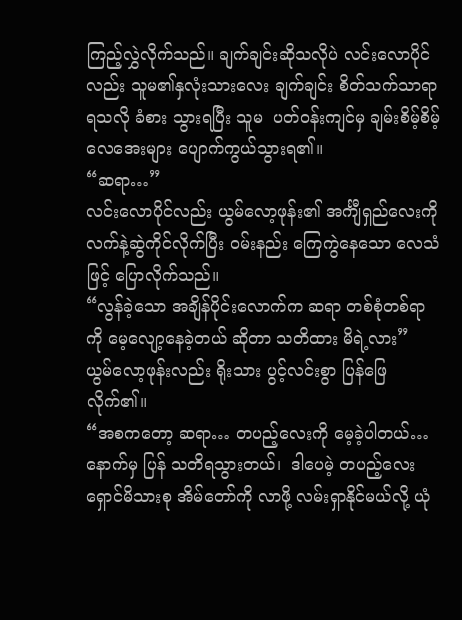ကြည့်လွှဲလိုက်သည်။ ချက်ချင်းဆိုသလိုပဲ လင်းလောပိုင်လည်း သူမ၏နှလုံးသားလေး ချက်ချင်း စိတ်သက်သာရာ ရသလို ခံစား သွားရပြီး သူမ  ပတ်ဝန်းကျင်မှ ချမ်းစိမ့်စိမ့် လေအေးများ ပျောက်ကွယ်သွားရ၏။
“ဆရာ…”
လင်းလောပိုင်လည်း ယွမ်လော့ဖုန်း၏ အင်္ကျီရှည်လေးကို လက်နဲ့ဆွဲကိုင်လိုက်ပြီး ဝမ်းနည်း ကြေကွဲနေသော လေသံဖြင့် ပြောလိုက်သည်။
“လွန်ခဲ့သော အချိန်ပိုင်းလောက်က ဆရာ တစ်စုံတစ်ရာကို မေ့လျော့နေခဲ့တယ် ဆိုတာ သတိထား မိရဲ့လား”
ယွမ်လော့ဖုန်းလည်း ရိုးသား ပွင့်လင်းစွာ ပြန်ဖြေလိုက်၏။
“အစကတော့ ဆရာ… တပည့်လေးကို မေ့ခဲ့ပါတယ်… နောက်မှ ပြန် သတိရသွားတယ်၊  ဒါပေမဲ့ တပည့်လေး ရှောင်မိသားစု အိမ်တော်ကို လာဖို့ လမ်းရှာနိုင်မယ်လို့ ယုံ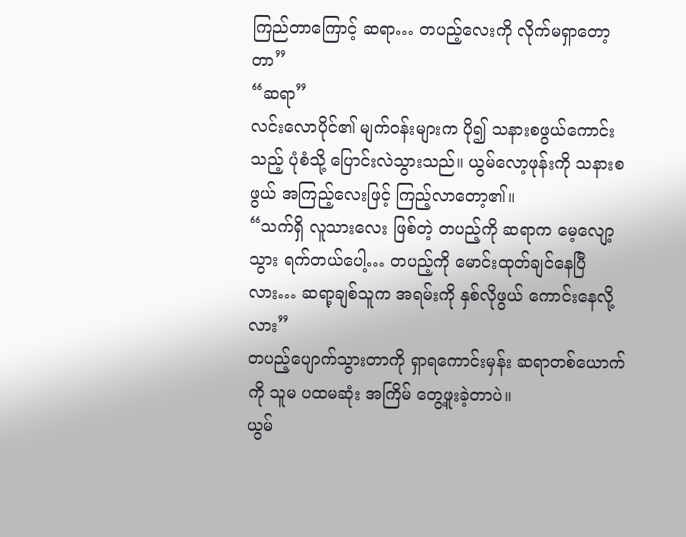ကြည်တာကြောင့် ဆရာ… တပည့်လေးကို လိုက်မရှာတော့တာ”
“ဆရာ”
လင်းလောပိုင်၏ မျက်ဝန်းများက ပို၍ သနားစဖွယ်ကောင်းသည့် ပုံစံသို့ ပြောင်းလဲသွားသည်။ ယွမ်လော့ဖုန်းကို သနားစဖွယ် အကြည့်လေးဖြင့် ကြည့်လာတော့၏။
“သက်ရှိ လူသားလေး ဖြစ်တဲ့ တပည့်ကို ဆရာက မေ့လျော့သွား ရက်တယ်ပေါ့… တပည့်ကို မောင်းထုတ်ချင်နေပြီလား… ဆရာ့ချစ်သူက အရမ်းကို နှစ်လိုဖွယ် ကောင်းနေလို့လား”
တပည့်ပျောက်သွားတာကို ရှာရကောင်းမှန်း ဆရာတစ်ယောက်ကို သူမ ပထမဆုံး အကြိမ် တွေ့ဖူးခဲ့တာပဲ။
ယွမ်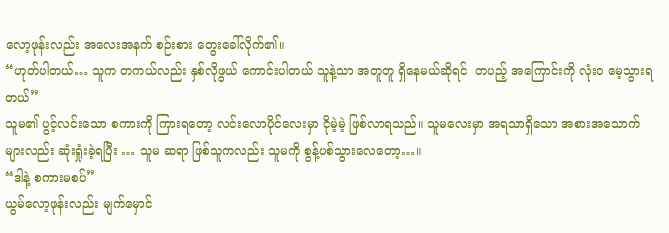လော့ဖုန်းလည်း အလေးအနက် စဉ်းစား တွေးခေါ်လိုက်၏။
“ဟုတ်ပါတယ်… သူက တကယ်လည်း နှစ်လိုဖွယ် ကောင်းပါတယ် သူနဲ့သာ အတူတူ ရှိနေမယ်ဆိုရင်  တပည့် အကြောင်းကို လုံးဝ မေ့သွားရတယ်”
သူမ၏ ပွင့်လင်းသော စကားကို ကြားရတော့ လင်းလောပိုင်လေးမှာ ငိုမဲ့မဲ့ ဖြစ်လာရသည်။ သူမလေးမှာ အရသာရှိသော အစားအသောက်များလည်း ဆုံးရှုံးခဲ့ရပြီး … သူမ ဆရာ ဖြစ်သူကလည်း သူမကို စွန့်ပစ်သွားလေတော့…။
“ဒါနဲ့ စကားမစပ်”
ယွမ်လော့ဖုန်းလည်း မျက်မှောင်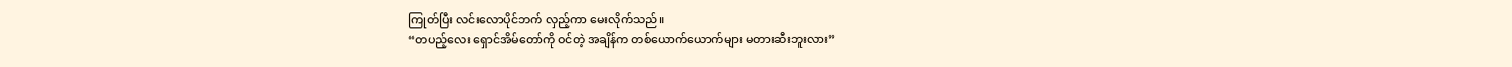ကြုတ်ပြီး လင်းလောပိုင်ဘက် လှည့်ကာ မေးလိုက်သည်။
“တပည့်လေး ရှောင်အိမ်တော်ကို ဝင်တဲ့ အချိန်က တစ်ယောက်ယောက်များ မတားဆီးဘူးလား”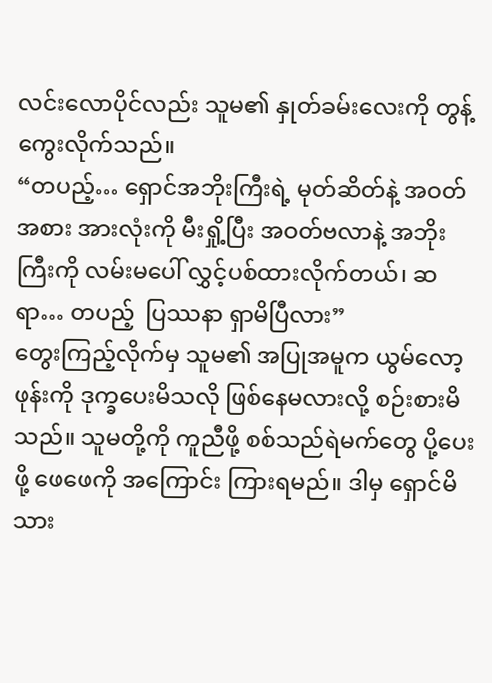လင်းလောပိုင်လည်း သူမ၏ နှုတ်ခမ်းလေးကို တွန့်ကွေးလိုက်သည်။
“တပည့်… ရှောင်အဘိုးကြီးရဲ့ မုတ်ဆိတ်နဲ့ အဝတ်အစား အားလုံးကို မီးရှို့ပြီး အဝတ်ဗလာနဲ့ အဘိုးကြီးကို လမ်းမပေါ် လွှင့်ပစ်ထားလိုက်တယ်၊ ဆရာ… တပည့်  ပြဿနာ ရှာမိပြီလား”
တွေးကြည့်လိုက်မှ သူမ၏ အပြုအမူက ယွမ်လော့ဖုန်းကို ဒုက္ခပေးမိသလို ဖြစ်နေမလားလို့ စဉ်းစားမိသည်။ သူမတို့ကို ကူညီဖို့ စစ်သည်ရဲမက်တွေ ပို့ပေးဖို့ ဖေဖေကို အကြောင်း ကြားရမည်။ ဒါမှ ရှောင်မိသား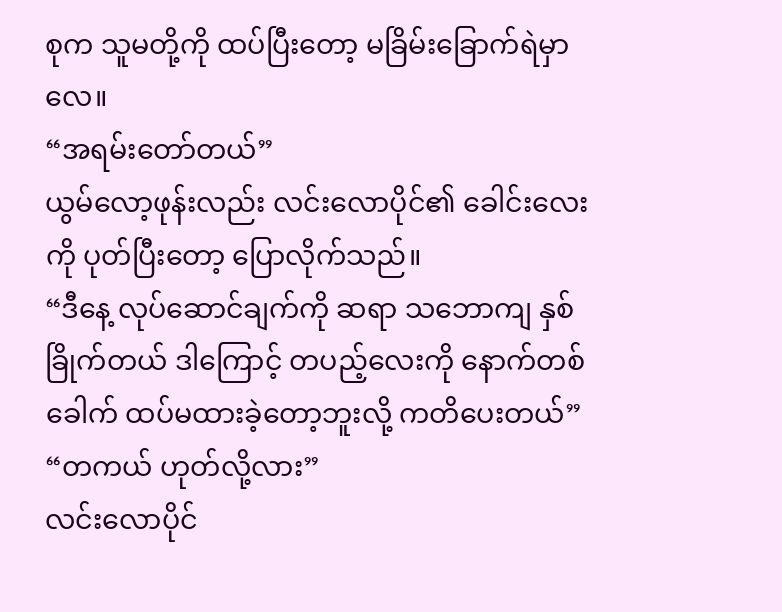စုက သူမတို့ကို ထပ်ပြီးတော့ မခြိမ်းခြောက်ရဲမှာလေ။
“အရမ်းတော်တယ်”
ယွမ်လော့ဖုန်းလည်း လင်းလောပိုင်၏ ခေါင်းလေးကို ပုတ်ပြီးတော့ ပြောလိုက်သည်။
“ဒီနေ့ လုပ်ဆောင်ချက်ကို ဆရာ သဘောကျ နှစ်ခြိုက်တယ် ဒါကြောင့် တပည့်လေးကို နောက်တစ်ခေါက် ထပ်မထားခဲ့တော့ဘူးလို့ ကတိပေးတယ်”
“တကယ် ဟုတ်လို့လား”
လင်းလောပိုင်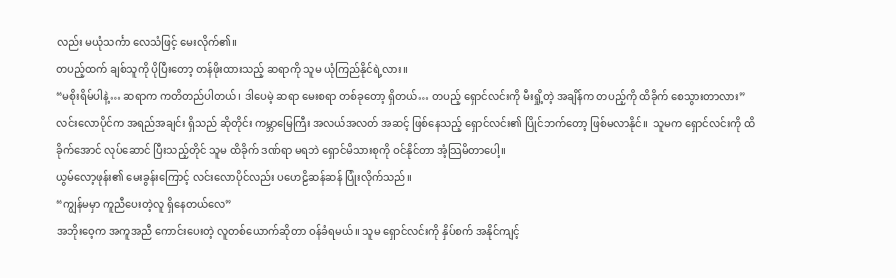လည်း မယုံသင်္ကာ လေသံဖြင့် မေးလိုက်၏။
တပည့်ထက် ချစ်သူကို ပိုပြီးတော့ တန်ဖိုးထားသည့် ဆရာကို သူမ ယုံကြည်နိုင်ရဲ့လား။
“မစိုးရိမ်ပါနဲ့… ဆရာက ကတိတည်ပါတယ်၊ ဒါပေမဲ့ ဆရာ မေးစရာ တစ်ခုတော့ ရှိတယ်… တပည့် ရှောင်လင်းကို မီးရှို့တဲ့ အချိန်က တပည့်ကို ထိခိုက် စေသွားတာလား”
လင်းလောပိုင်က အရည်အချင်း ရှိသည် ဆိုတိုင်း ကမ္ဘာမြေကြီး အလယ်အလတ် အဆင့် ဖြစ်နေသည့် ရှောင်လင်း၏ ပြိုင်ဘက်တော့ ဖြစ်မလာနိုင်။  သူမက ရှောင်လင်းကို ထိခိုက်အောင် လုပ်ဆောင် ပြီးသည့်တိုင် သူမ ထိခိုက် ဒဏ်ရာ မရဘဲ ရှောင်မိသားစုကို ဝင်နိုင်တာ အံ့သြမိတာပေါ့။
ယွမ်လော့ဖုန်း၏ မေးခွန်းကြောင့် လင်းလောပိုင်လည်း ပဟေဠိဆန်ဆန် ပြုံးလိုက်သည်။
“ကျွန်မမှာ ကူညီပေးတဲ့လူ ရှိနေတယ်လေ”
အဘိုးဝေ့က အကူအညီ ကောင်းပေးတဲ့ လူတစ်ယောက်ဆိုတာ ဝန်ခံရမယ်။ သူမ ရှောင်လင်းကို နှိပ်စက် အနိုင်ကျင့်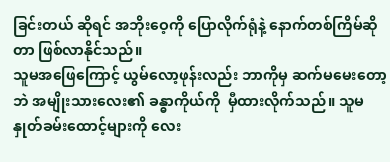ခြင်းတယ် ဆိုရင် အဘိုးဝေ့ကို ပြောလိုက်ရုံနဲ့ နောက်တစ်ကြိမ်ဆိုတာ ဖြစ်လာနိုင်သည်။
သူမအဖြေကြောင့် ယွမ်လော့ဖုန်းလည်း ဘာကိုမှ ဆက်မမေးတော့ဘဲ အမျိုးသားလေး၏ ခန္ဓာကိုယ်ကို  မှီထားလိုက်သည်။ သူမနှုတ်ခမ်းထောင့်များကို လေး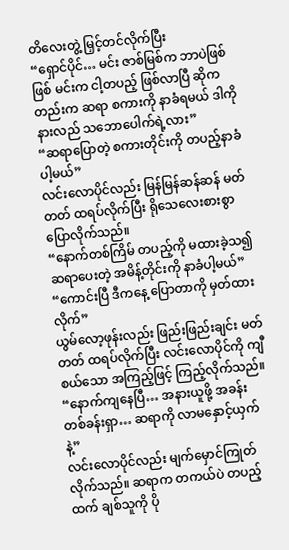တိလေးတွဲ့ မြှင့်တင်လိုက်ပြီး
“ရှောင်ပိုင်… မင်း ဇာစ်မြစ်က ဘာပဲဖြစ်ဖြစ် မင်းက ငါ့တပည့် ဖြစ်လာပြီ ဆိုကတည်းက ဆရာ စကားကို နာခံရမယ် ဒါကို နားလည် သဘောပေါက်ရဲ့လား”
“ဆရာပြောတဲ့ စကားတိုင်းကို တပည့်နာခံပါ့မယ်”
လင်းလောပိုင်လည်း မြန်မြန်ဆန်ဆန် မတ်တတ် ထရပ်လိုက်ပြီး ရိုသေလေးစားစွာ ပြောလိုက်သည်။
“နောက်တစ်ကြိမ် တပည့်ကို မထားခဲ့သ၍ ဆရာပေးတဲ့ အမိန့်တိုင်းကို နာခံပါ့မယ်”
“ကောင်းပြီ ဒီကနေ့ ပြောတာကို မှတ်ထားလိုက်”
ယွမ်လော့ဖုန်းလည်း ဖြည်းဖြည်းချင်း မတ်တတ် ထရပ်လိုက်ပြီး လင်းလောပိုင်ကို ကျီစယ်သော အကြည့်ဖြင့် ကြည့်လိုက်သည်။
“နောက်ကျနေပြီ… အနားယူဖို့ အခန်း တစ်ခန်းရှာ… ဆရာကို လာမနှောင့်ယှက်နဲ့”
လင်းလောပိုင်လည်း မျက်မှောင်ကြုတ် လိုက်သည်။ ဆရာက တကယ်ပဲ တပည့်ထက် ချစ်သူကို ပို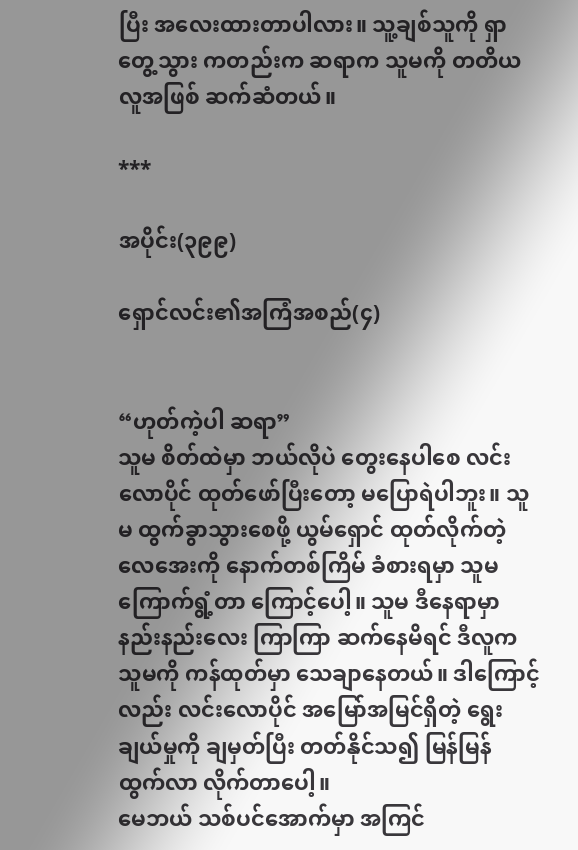ပြီး အလေးထားတာပါလား။ သူ့ချစ်သူကို ရှာတွေ့သွား ကတည်းက ဆရာက သူမကို တတိယလူအဖြစ် ဆက်ဆံတယ်။

***

အပိုင်း(၃၉၉)

ရှောင်လင်း၏အကြံအစည်(၄)


“ဟုတ်ကဲ့ပါ ဆရာ”
သူမ စိတ်ထဲမှာ ဘယ်လိုပဲ တွေးနေပါစေ လင်းလောပိုင် ထုတ်ဖော်ပြီးတော့ မပြောရဲပါဘူး။ သူမ ထွက်ခွာသွားစေဖို့ ယွမ်ရှောင် ထုတ်လိုက်တဲ့ လေအေးကို နောက်တစ်ကြိမ် ခံစားရမှာ သူမ ကြောက်ရွံ့တာ ကြောင့်ပေါ့။ သူမ ဒီနေရာမှာ နည်းနည်းလေး ကြာကြာ ဆက်နေမိရင် ဒီလူက သူမကို ကန်ထုတ်မှာ သေချာနေတယ်။ ဒါကြောင့်လည်း လင်းလောပိုင် အမြော်အမြင်ရှိတဲ့ ရွေးချယ်မှုကို ချမှတ်ပြီး တတ်နိုင်သ၍ မြန်မြန် ထွက်လာ လိုက်တာပေါ့။
မေဘယ် သစ်ပင်အောက်မှာ အကြင်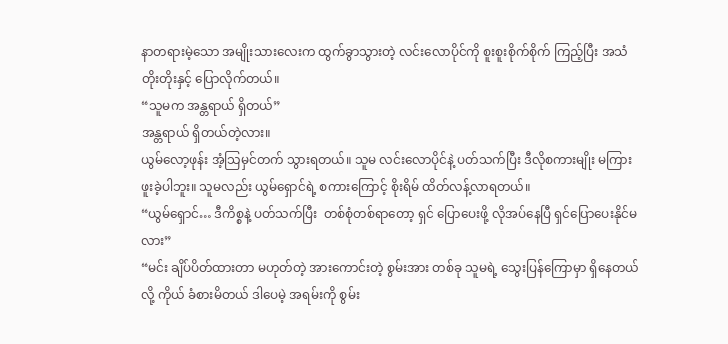နာတရားမဲ့သော အမျိုးသားလေးက ထွက်ခွာသွားတဲ့ လင်းလောပိုင်ကို စူးစူးစိုက်စိုက် ကြည့်ပြီး အသံတိုးတိုးနှင့် ပြောလိုက်တယ်။
“သူမက အန္တရာယ် ရှိတယ်”
အန္တရာယ် ရှိတယ်တဲ့လား။
ယွမ်လော့ဖုန်း အံ့သြမှင်တက် သွားရတယ်။ သူမ လင်းလောပိုင်နဲ့ ပတ်သက်ပြီး ဒီလိုစကားမျိုး မကြားဖူးခဲ့ပါဘူး။ သူမလည်း ယွမ်ရှောင်ရဲ့ စကားကြောင့် စိုးရိမ် ထိတ်လန့်လာရတယ်။
“ယွမ်ရှောင်… ဒီကိစ္စနဲ့ ပတ်သက်ပြီး  တစ်စုံတစ်ရာတော့ ရှင် ပြောပေးဖို့ လိုအပ်နေပြီ ရှင်ပြောပေးနိုင်မလား”
“မင်း ချိပ်ပိတ်ထားတာ မဟုတ်တဲ့ အားကောင်းတဲ့ စွမ်းအား တစ်ခု သူမရဲ့ သွေးပြန်ကြောမှာ ရှိနေတယ်လို့ ကိုယ် ခံစားမိတယ် ဒါပေမဲ့ အရမ်းကို စွမ်း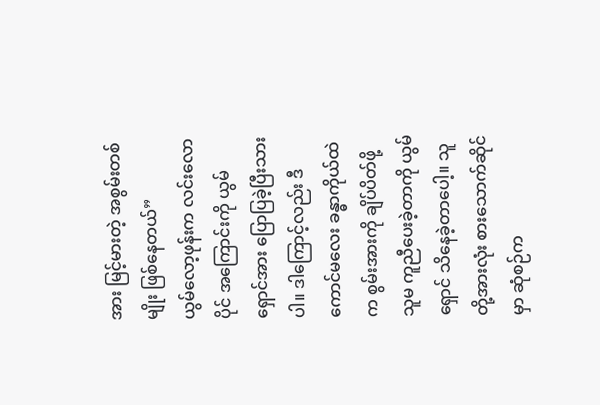အား မြင့်မားတဲ့ အစွမ်းတစ်မျိုး ဖြစ်နေတယ်”
ယွမ်လော့ဖုန်းက လင်းလောပိုင် အကြောင်းကို ယွမ်ရှောင်အား ပြောပြခဲ့ပြီးသားပါ။ ဒါကြောင့်လည်း ဒီကောင်မလေး ခန္ဓာကိုယ်ထဲက စွမ်းအားကို ချိပ်ပိတ်ဖို့ သူမ ကူညီပေးခဲ့တာကို ယွမ်ရှောင် သိနေခဲ့တာပေါ့။ သူတို့အားလုံး စားသောက်ဆိုင်မှာ ဆုံစဉ်က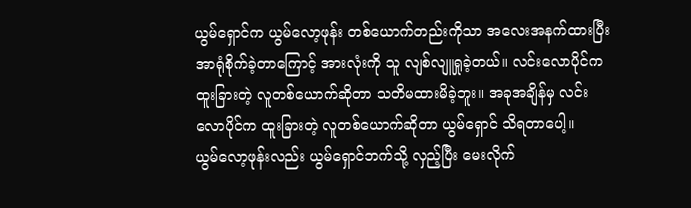ယွမ်ရှောင်က ယွမ်လော့ဖုန်း တစ်ယောက်တည်းကိုသာ အလေးအနက်ထားပြီး အာရုံစိုက်ခဲ့တာကြောင့် အားလုံးကို သူ လျစ်လျူရှုခဲ့တယ်။ လင်းလောပိုင်က ထူးခြားတဲ့ လူတစ်ယောက်ဆိုတာ သတိမထားမိခဲ့ဘူး။ အခုအချိန်မှ လင်းလောပိုင်က ထူးခြားတဲ့ လူတစ်ယောက်ဆိုတာ ယွမ်ရှောင် သိရတာပေါ့။
ယွမ်လော့ဖုန်းလည်း ယွမ်ရှောင်ဘက်သို့ လှည့်ပြီး မေးလိုက်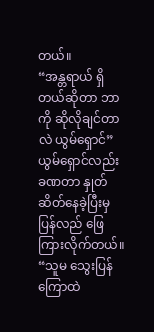တယ်။
“အန္တရာယ် ရှိတယ်ဆိုတာ ဘာကို ဆိုလိုချင်တာလဲ ယွမ်ရှောင်”
ယွမ်ရှောင်လည်း ခဏတာ နှုတ်ဆိတ်နေခဲ့ပြီးမှ ပြန်လည် ဖြေကြားလိုက်တယ်။
“သူမ သွေးပြန်ကြောထဲ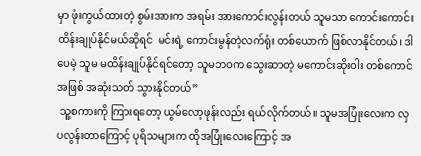မှာ ဖုံးကွယ်ထားတဲ့ စွမ်းအားက အရမ်း အားကောင်းလွန်းတယ် သူမသာ ကောင်းကောင်း ထိန်းချုပ်နိုင်မယ်ဆိုရင်  မင်းရဲ့ ကောင်းမွန်တဲ့လက်ရုံး တစ်ယောက် ဖြစ်လာနိုင်တယ်၊ ဒါပေမဲ့ သူမ မထိန်းချုပ်နိုင်ရင်တော့ သူမဘဝက သွေးဆာတဲ့ မကောင်းဆိုးဝါး တစ်ကောင် အဖြစ် အဆုံးသတ် သွားနိုင်တယ်”
 သူ့စကားကို ကြားရတော့ ယွမ်လော့ဖုန်းလည်း ရယ်လိုက်တယ်။ သူမအပြုံးလေးက လှပလွန်းတာကြောင့် ပုရိသများက ထိုအပြုံးလေးကြောင့် အ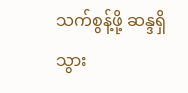သက်စွန့်ဖို့ ဆန္ဒရှိသွား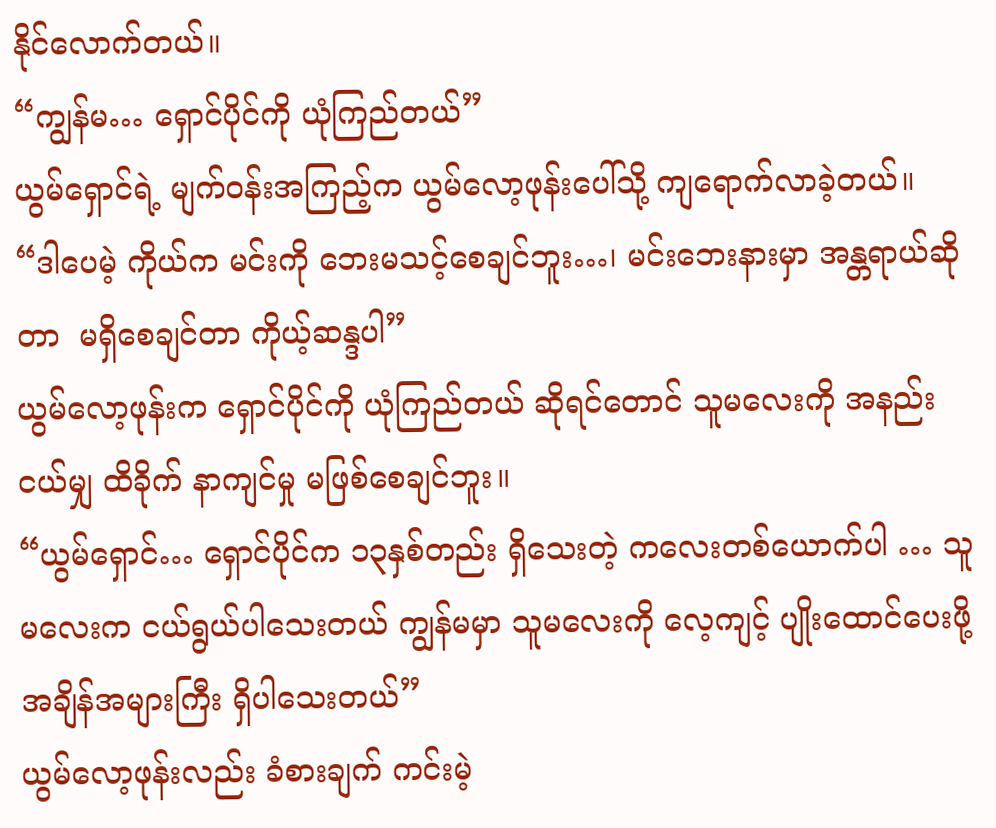နိုင်လောက်တယ်။
“ကျွန်မ… ရှောင်ပိုင်ကို ယုံကြည်တယ်”
ယွမ်ရှောင်ရဲ့ မျက်ဝန်းအကြည့်က ယွမ်လော့ဖုန်းပေါ်သို့ ကျရောက်လာခဲ့တယ်။
“ဒါပေမဲ့ ကိုယ်က မင်းကို ဘေးမသင့်စေချင်ဘူး…၊ မင်းဘေးနားမှာ အန္တရာယ်ဆိုတာ  မရှိစေချင်တာ ကိုယ့်ဆန္ဒပါ”
ယွမ်လော့ဖုန်းက ရှောင်ပိုင်ကို ယုံကြည်တယ် ဆိုရင်တောင် သူမလေးကို အနည်းငယ်မျှ ထိခိုက် နာကျင်မှု မဖြစ်စေချင်ဘူး။
“ယွမ်ရှောင်… ရှောင်ပိုင်က ၁၃နှစ်တည်း ရှိသေးတဲ့ ကလေးတစ်ယောက်ပါ … သူမလေးက ငယ်ရွယ်ပါသေးတယ် ကျွန်မမှာ သူမလေးကို လေ့ကျင့် ပျိုးထောင်ပေးဖို့ အချိန်အများကြီး ရှိပါသေးတယ်”
ယွမ်လော့ဖုန်းလည်း ခံစားချက် ကင်းမဲ့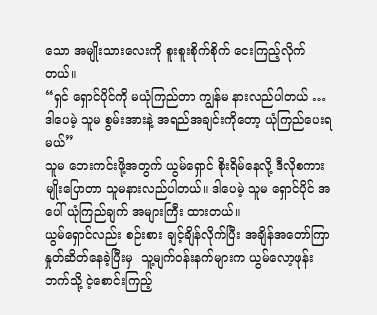သော အမျိုးသားလေးကို စူးစူးစိုက်စိုက် ငေးကြည့်လိုက်တယ်။
“ရှင် ရှောင်ပိုင်ကို မယုံကြည်တာ ကျွန်မ နားလည်ပါတယ် … ဒါပေမဲ့ သူမ စွမ်းအားနဲ့ အရည်အချင်းကိုတော့ ယုံကြည်ပေးရမယ်”
သူမ ဘေးကင်းဖို့အတွက် ယွမ်ရှောင် စိုးရိမ်နေလို့ ဒီလိုစကားမျိုးပြောတာ သူမနားလည်ပါတယ်။ ဒါပေမဲ့ သူမ ရှောင်ပိုင် အပေါ် ယုံကြည်ချက် အများကြီး ထားတယ်။
ယွမ်ရှောင်လည်း စဉ်းစား ချင့်ချိန်လိုက်ပြီး အချိန်အတော်ကြာ နှုတ်ဆိတ်နေခဲ့ပြီးမှ  သူ့မျက်ဝန်းနက်များက ယွမ်လော့ဖုန်းဘက်သို့ ငဲ့စောင်းကြည့်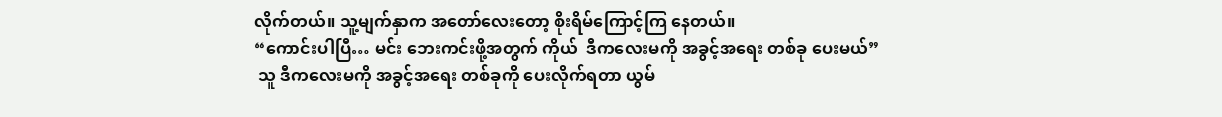လိုက်တယ်။ သူ့မျက်နှာက အတော်လေးတော့ စိုးရိမ်ကြောင့်ကြ နေတယ်။
“ကောင်းပါပြီ… မင်း ဘေးကင်းဖို့အတွက် ကိုယ်  ဒီကလေးမကို အခွင့်အရေး တစ်ခု ပေးမယ်”
 သူ ဒီကလေးမကို အခွင့်အရေး တစ်ခုကို ပေးလိုက်ရတာ ယွမ်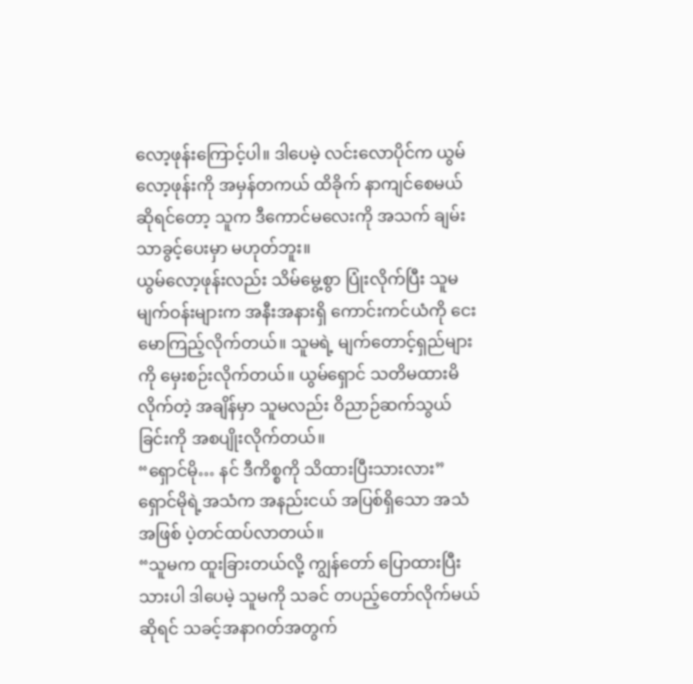လော့ဖုန်းကြောင့်ပါ။ ဒါပေမဲ့ လင်းလောပိုင်က ယွမ်လော့ဖုန်းကို အမှန်တကယ် ထိခိုက် နာကျင်စေမယ် ဆိုရင်တော့ သူက ဒီကောင်မလေးကို အသက် ချမ်းသာခွင့်ပေးမှာ မဟုတ်ဘူး။
ယွမ်လော့ဖုန်းလည်း သိမ်မွေ့စွာ ပြုံးလိုက်ပြီး သူမမျက်ဝန်းများက အနီးအနားရှိ ကောင်းကင်ယံကို ငေးမောကြည့်လိုက်တယ်။ သူမရဲ့ မျက်တောင့်ရှည်များကို မှေးစဉ်းလိုက်တယ်။ ယွမ်ရှောင် သတိမထားမိလိုက်တဲ့ အချိန်မှာ သူမလည်း ဝိညာဉ်ဆက်သွယ်ခြင်းကို အစပျိုးလိုက်တယ်။
“ရှောင်မို… နင် ဒီကိစ္စကို သိထားပြီးသားလား”
ရှောင်မိုရဲ့အသံက အနည်းငယ် အပြစ်ရှိသော အသံအဖြစ် ပဲ့တင်ထပ်လာတယ်။
“သူမက ထူးခြားတယ်လို့ ကျွန်တော် ပြောထားပြီးသားပါ ဒါပေမဲ့ သူမကို သခင် တပည့်တော်လိုက်မယ် ဆိုရင် သခင့်အနာဂတ်အတွက်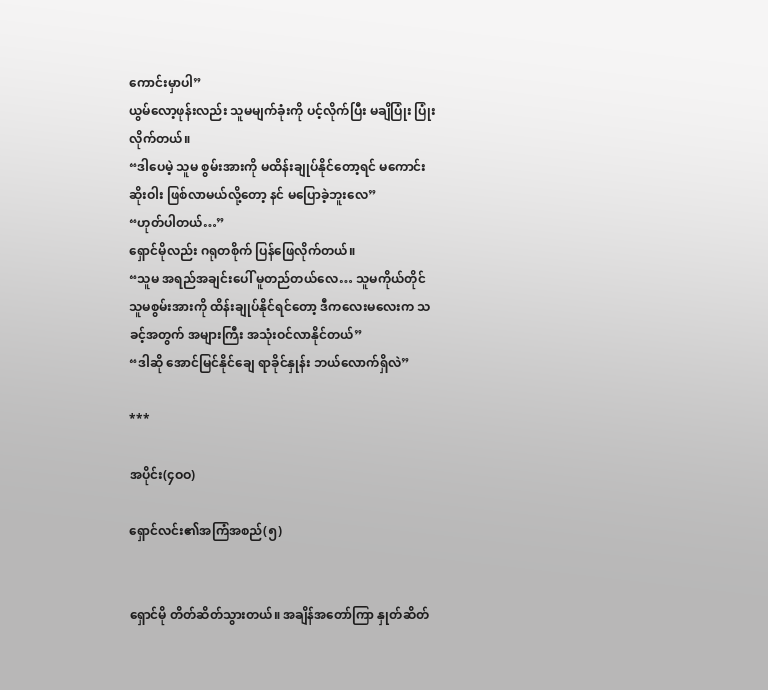ကောင်းမှာပါ”
ယွမ်လော့ဖုန်းလည်း သူမမျက်ခုံးကို ပင့်လိုက်ပြီး မချိပြုံး ပြုံးလိုက်တယ်။
“ဒါပေမဲ့ သူမ စွမ်းအားကို မထိန်းချုပ်နိုင်တော့ရင် မကောင်းဆိုးဝါး ဖြစ်လာမယ်လို့တော့ နင် မပြောခဲ့ဘူးလေ”
“ဟုတ်ပါတယ်…”
ရှောင်မိုလည်း ဂရုတစိုက် ပြန်ဖြေလိုက်တယ်။
“သူမ အရည်အချင်းပေါ် မူတည်တယ်လေ… သူမကိုယ်တိုင် သူမစွမ်းအားကို ထိန်းချုပ်နိုင်ရင်တော့ ဒီကလေးမလေးက သခင့်အတွက် အများကြီး အသုံးဝင်လာနိုင်တယ်”
“ဒါဆို အောင်မြင်နိုင်ချေ ရာခိုင်နှုန်း ဘယ်လောက်ရှိလဲ”

***

အပိုင်း(၄ဝဝ)

ရှောင်လင်း၏အကြံအစည်(၅)


ရှောင်မို တိတ်ဆိတ်သွားတယ်။ အချိန်အတော်ကြာ နှုတ်ဆိတ်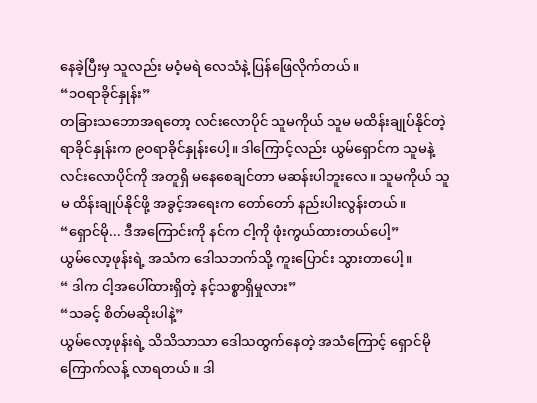နေခဲ့ပြီးမှ သူလည်း မဝံ့မရဲ လေသံနဲ့ ပြန်ဖြေလိုက်တယ်။
“၁ဝရာခိုင်နှုန်း”
တခြားသဘောအရတော့ လင်းလောပိုင် သူမကိုယ် သူမ မထိန်းချုပ်နိုင်တဲ့ ရာခိုင်နှုန်းက ၉ဝရာခိုင်နှုန်းပေါ့။ ဒါကြောင့်လည်း ယွမ်ရှောင်က သူမနဲ့ လင်းလောပိုင်ကို အတူရှိ မနေစေချင်တာ မဆန်းပါဘူးလေ။ သူမကိုယ် သူမ ထိန်းချုပ်နိုင်ဖို့ အခွင့်အရေးက တော်တော် နည်းပါးလွန်းတယ်။
“ရှောင်မို... ဒီအကြောင်းကို နင်က ငါ့ကို ဖုံးကွယ်ထားတယ်ပေါ့”
ယွမ်လော့ဖုန်းရဲ့ အသံက ဒေါသဘက်သို့ ကူးပြောင်း သွားတာပေါ့။
“ ဒါက ငါ့အပေါ်ထားရှိတဲ့ နင့်သစ္စာရှိမှုလား”
“သခင့် စိတ်မဆိုးပါနဲ့”
ယွမ်လော့ဖုန်းရဲ့ သိသိသာသာ ဒေါသထွက်နေတဲ့ အသံကြောင့် ရှောင်မို ကြောက်လန့် လာရတယ်။ ဒါ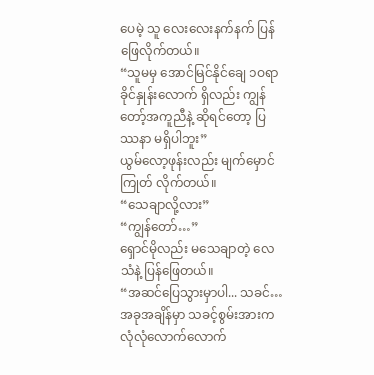ပေမဲ့ သူ လေးလေးနက်နက် ပြန်ဖြေလိုက်တယ်။
“သူမမှ အောင်မြင်နိုင်ချေ ၁ဝရာခိုင်နှုန်းလောက် ရှိလည်း ကျွန်တော့်အကူညီနဲ့ ဆိုရင်တော့ ပြဿနာ မရှိပါဘူး”
ယွမ်လော့ဖုန်းလည်း မျက်မှောင်ကြုတ် လိုက်တယ်။
“သေချာလို့လား”
“ကျွန်တော်…”
ရှောင်မိုလည်း မသေချာတဲ့ လေသံနဲ့ ပြန်ဖြေတယ်။
“အဆင်ပြေသွားမှာပါ... သခင်… အခုအချိန်မှာ သခင့်စွမ်းအားက လုံလုံလောက်လောက်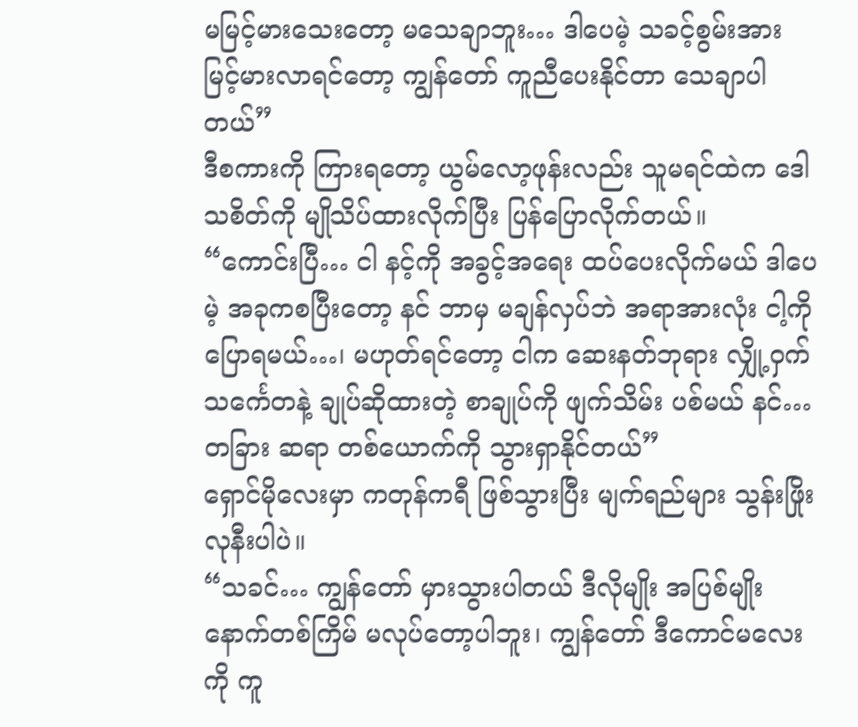မမြင့်မားသေးတော့ မသေချာဘူး… ဒါပေမဲ့ သခင့်စွမ်းအား မြင့်မားလာရင်တော့ ကျွန်တော် ကူညီပေးနိုင်တာ သေချာပါတယ်”
ဒီစကားကို ကြားရတော့ ယွမ်လော့ဖုန်းလည်း သူမရင်ထဲက ဒေါသစိတ်ကို မျိုသိပ်ထားလိုက်ပြီး ပြန်ပြောလိုက်တယ်။
“ကောင်းပြီ… ငါ နင့်ကို အခွင့်အရေး ထပ်ပေးလိုက်မယ် ဒါပေမဲ့ အခုကစပြီးတော့ နင် ဘာမှ မချန်လှပ်ဘဲ အရာအားလုံး ငါ့ကို ပြောရမယ်…၊ မဟုတ်ရင်တော့ ငါက ဆေးနတ်ဘုရား လျှို့ဝှက်သင်္ကေတနဲ့ ချုပ်ဆိုထားတဲ့ စာချုပ်ကို ဖျက်သိမ်း ပစ်မယ် နင်… တခြား ဆရာ တစ်ယောက်ကို သွားရှာနိုင်တယ်”
ရှောင်မိုလေးမှာ ကတုန်ကရီ ဖြစ်သွားပြီး မျက်ရည်များ သွန်းဖြိုးလုနီးပါပဲ။
“သခင်… ကျွန်တော် မှားသွားပါတယ် ဒီလိုမျိုး အပြစ်မျိုး နောက်တစ်ကြိမ် မလုပ်တော့ပါဘူး၊ ကျွန်တော် ဒီကောင်မလေးကို ကူ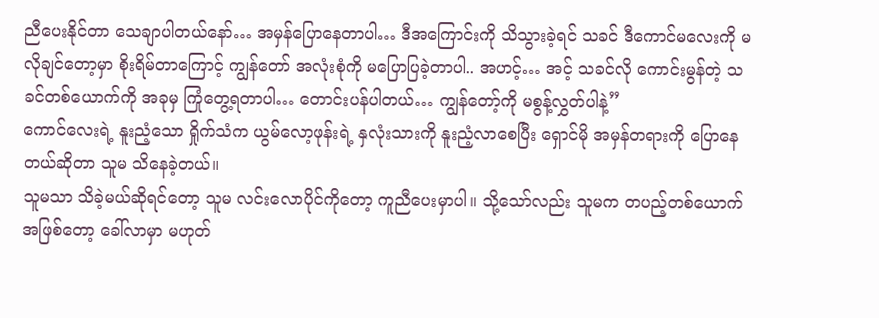ညီပေးနိုင်တာ သေချာပါတယ်နော်… အမှန်ပြောနေတာပါ… ဒီအကြောင်းကို သိသွားခဲ့ရင် သခင် ဒီကောင်မလေးကို မလိုချင်တော့မှာ စိုးရိမ်တာကြောင့် ကျွန်တော် အလုံးစုံကို မပြောပြခဲ့တာပါ.. အဟင့်… အင့် သခင်လို ကောင်းမွန်တဲ့ သခင်တစ်ယောက်ကို အခုမှ ကြုံတွေ့ရတာပါ… တောင်းပန်ပါတယ်… ကျွန်တော့်ကို မစွန့်လွှတ်ပါနဲ့”
ကောင်လေးရဲ့ နူးညံ့သော ရှိုက်သံက ယွမ်လော့ဖုန်းရဲ့ နှလုံးသားကို နူးညံ့လာစေပြီး ရှောင်မို အမှန်တရားကို ပြောနေတယ်ဆိုတာ သူမ သိနေခဲ့တယ်။
သူမသာ သိခဲ့မယ်ဆိုရင်တော့ သူမ လင်းလောပိုင်ကိုတော့ ကူညီပေးမှာပါ။ သို့သော်လည်း သူမက တပည့်တစ်ယောက် အဖြစ်တော့ ခေါ်လာမှာ မဟုတ်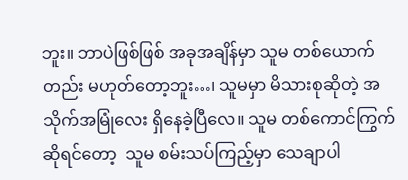ဘူး။ ဘာပဲဖြစ်ဖြစ် အခုအချိန်မှာ သူမ တစ်ယောက်တည်း မဟုတ်တော့ဘူး…၊ သူမမှာ မိသားစုဆိုတဲ့ အသိုက်အမြုံလေး ရှိနေခဲ့ပြီလေ။ သူမ တစ်ကောင်ကြွက် ဆိုရင်တော့  သူမ စမ်းသပ်ကြည့်မှာ သေချာပါ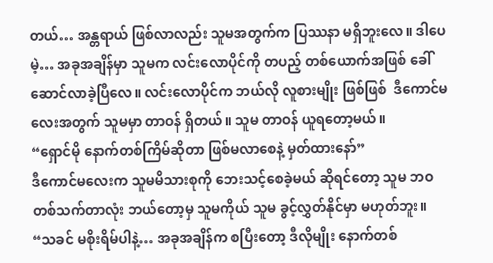တယ်… အန္တရာယ် ဖြစ်လာလည်း သူမအတွက်က ပြဿနာ မရှိဘူးလေ။ ဒါပေမဲ့… အခုအချိန်မှာ သူမက လင်းလောပိုင်ကို တပည့် တစ်ယောက်အဖြစ် ခေါ်ဆောင်လာခဲ့ပြီလေ။ လင်းလောပိုင်က ဘယ်လို လူစားမျိုး ဖြစ်ဖြစ်  ဒီကောင်မလေးအတွက် သူမမှာ တာဝန် ရှိတယ်။ သူမ တာဝန် ယူရတော့မယ်။
“ရှောင်မို နောက်တစ်ကြိမ်ဆိုတာ ဖြစ်မလာစေနဲ့ မှတ်ထားနော်”
ဒီကောင်မလေးက သူမမိသားစုကို ဘေးသင့်စေခဲ့မယ် ဆိုရင်တော့ သူမ ဘဝတစ်သက်တာလုံး ဘယ်တော့မှ သူမကိုယ် သူမ ခွင့်လွှတ်နိုင်မှာ မဟုတ်ဘူး။
“သခင် မစိုးရိမ်ပါနဲ့… အခုအချိန်က စပြီးတော့ ဒီလိုမျိုး နောက်တစ်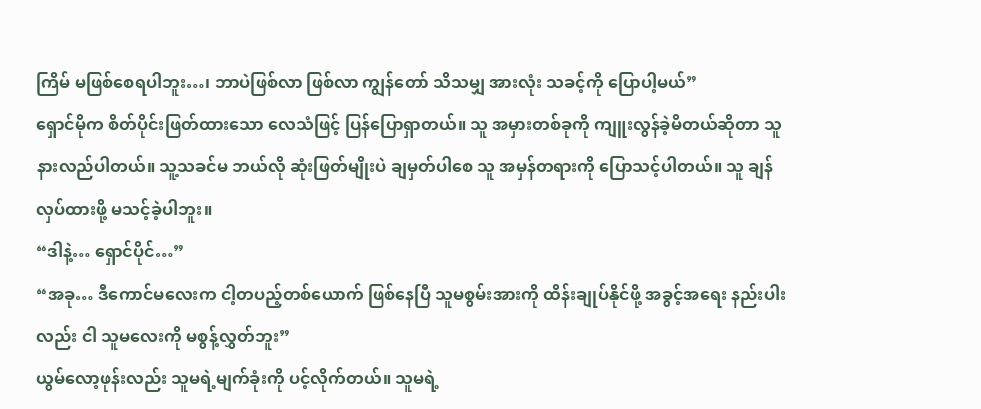ကြိမ် မဖြစ်စေရပါဘူး…၊ ဘာပဲဖြစ်လာ ဖြစ်လာ ကျွန်တော် သိသမျှ အားလုံး သခင့်ကို ပြောပါ့မယ်”
ရှောင်မိုက စိတ်ပိုင်းဖြတ်ထားသော လေသံဖြင့် ပြန်ပြောရှာတယ်။ သူ အမှားတစ်ခုကို ကျူးလွန်ခဲ့မိတယ်ဆိုတာ သူ နားလည်ပါတယ်။ သူ့သခင်မ ဘယ်လို ဆုံးဖြတ်မျိုးပဲ ချမှတ်ပါစေ သူ အမှန်တရားကို ပြောသင့်ပါတယ်။ သူ ချန်လှပ်ထားဖို့ မသင့်ခဲ့ပါဘူး။
“ဒါနဲ့… ရှောင်ပိုင်…”
“အခု… ဒီကောင်မလေးက ငါ့တပည့်တစ်ယောက် ဖြစ်နေပြီ သူမစွမ်းအားကို ထိန်းချုပ်နိုင်ဖို့ အခွင့်အရေး နည်းပါးလည်း ငါ သူမလေးကို မစွန့်လွှတ်ဘူး”
ယွမ်လော့ဖုန်းလည်း သူမရဲ့မျက်ခုံးကို ပင့်လိုက်တယ်။ သူမရဲ့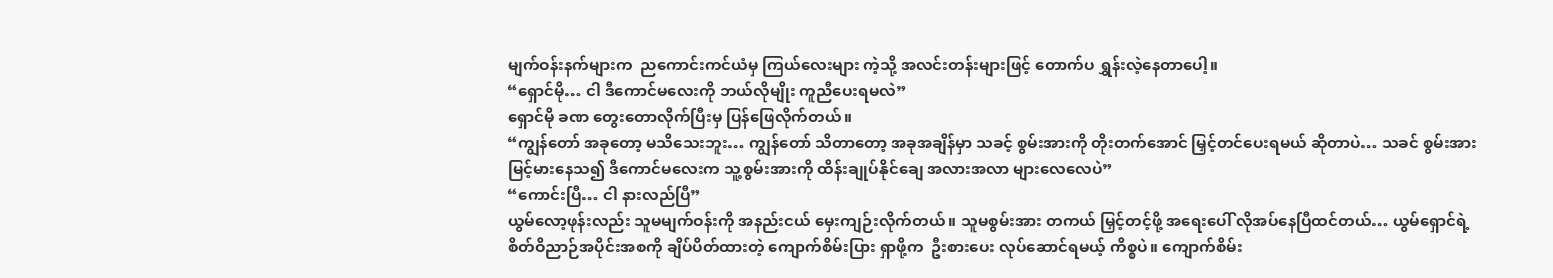မျက်ဝန်းနက်များက  ညကောင်းကင်ယံမှ ကြယ်လေးများ ကဲ့သို့ အလင်းတန်းများဖြင့် တောက်ပ ရွှန်းလဲ့နေတာပေါ့။
“ရှောင်မို… ငါ ဒီကောင်မလေးကို ဘယ်လိုမျိုး ကူညီပေးရမလဲ”
ရှောင်မို ခဏ တွေးတောလိုက်ပြီးမှ ပြန်ဖြေလိုက်တယ်။
“ကျွန်တော် အခုတော့ မသိသေးဘူး… ကျွန်တော် သိတာတော့ အခုအချိန်မှာ သခင့် စွမ်းအားကို တိုးတက်အောင် မြှင့်တင်ပေးရမယ် ဆိုတာပဲ… သခင် စွမ်းအား မြင့်မားနေသ၍ ဒီကောင်မလေးက သူ့စွမ်းအားကို ထိန်းချုပ်နိုင်ချေ အလားအလာ များလေလေပဲ”
“ကောင်းပြီ… ငါ နားလည်ပြီ”
ယွမ်လော့ဖုန်းလည်း သူမမျက်ဝန်းကို အနည်းငယ် မှေးကျဉ်းလိုက်တယ်။ သူမစွမ်းအား တကယ် မြှင့်တင့်ဖို့ အရေးပေါ် လိုအပ်နေပြီထင်တယ်… ယွမ်ရှောင်ရဲ့ စိတ်ဝိညာဉ်အပိုင်းအစကို ချိပ်ပိတ်ထားတဲ့ ကျောက်စိမ်းပြား ရှာဖို့က  ဦးစားပေး လုပ်ဆောင်ရမယ့် ကိစ္စပဲ။ ကျောက်စိမ်း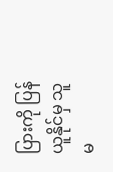ပြားကို ပြန်ယူနိုင်မှ သူမ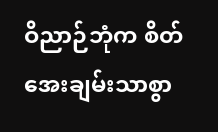ဝိညာဉ်ဘုံက စိတ်အေးချမ်းသာစွာ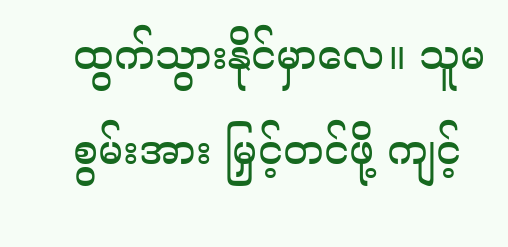ထွက်သွားနိုင်မှာလေ။ သူမ စွမ်းအား မြှင့်တင်ဖို့ ကျင့်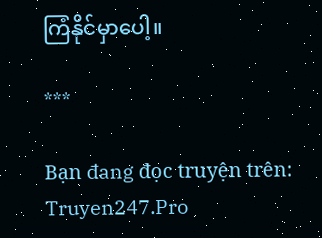ကြံနိုင်မှာပေါ့။

***

Bạn đang đọc truyện trên: Truyen247.Pro